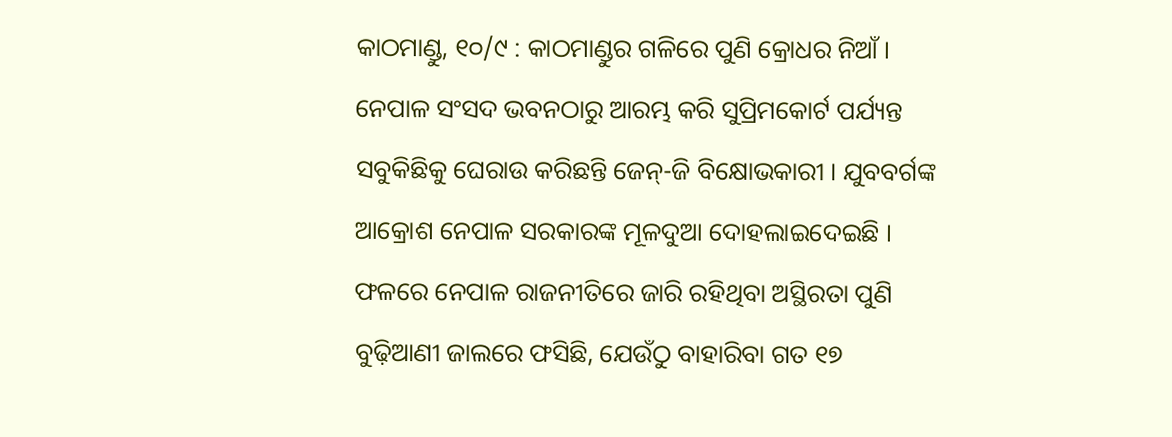କାଠମାଣ୍ଡୁ, ୧୦/୯ : କାଠମାଣ୍ଡୁର ଗଳିରେ ପୁଣି କ୍ରୋଧର ନିଆଁ । ନେପାଳ ସଂସଦ ଭବନଠାରୁ ଆରମ୍ଭ କରି ସୁପ୍ରିମକୋର୍ଟ ପର୍ଯ୍ୟନ୍ତ ସବୁକିଛିକୁ ଘେରାଉ କରିଛନ୍ତି ଜେନ୍‌-ଜି ବିକ୍ଷୋଭକାରୀ । ଯୁବବର୍ଗଙ୍କ ଆକ୍ରୋଶ ନେପାଳ ସରକାରଙ୍କ ମୂଳଦୁଆ ଦୋହଲାଇଦେଇଛି । ଫଳରେ ନେପାଳ ରାଜନୀତିରେ ଜାରି ରହିଥିବା ଅସ୍ଥିରତା ପୁଣି ବୁଢ଼ିଆଣୀ ଜାଲରେ ଫସିଛି, ଯେଉଁଠୁ ବାହାରିବା ଗତ ୧୭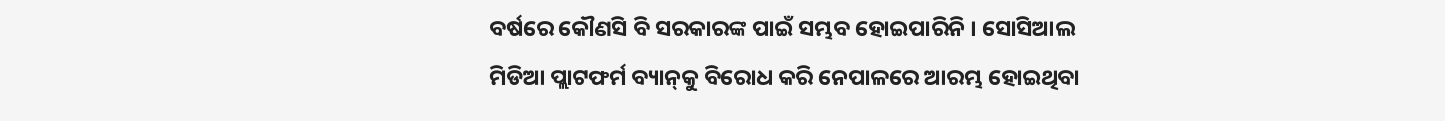ବର୍ଷରେ କୌଣସି ବି ସରକାରଙ୍କ ପାଇଁ ସମ୍ଭବ ହୋଇପାରିନି । ସୋସିଆଲ ମିଡିଆ ପ୍ଲାଟଫର୍ମ ବ୍ୟାନ୍‌କୁ ବିରୋଧ କରି ନେପାଳରେ ଆରମ୍ଭ ହୋଇଥିବା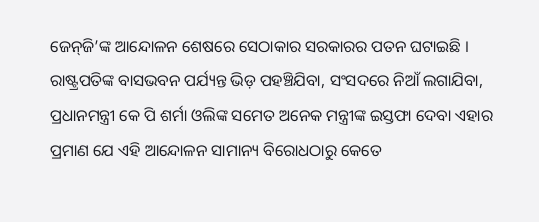ଜେନ୍‌ଜି’ଙ୍କ ଆନ୍ଦୋଳନ ଶେଷରେ ସେଠାକାର ସରକାରର ପତନ ଘଟାଇଛି । ରାଷ୍ଟ୍ରପତିଙ୍କ ବାସଭବନ ପର୍ଯ୍ୟନ୍ତ ଭିଡ଼ ପହଞ୍ଚିଯିବା, ସଂସଦରେ ନିଆଁ ଲଗାଯିବା, ପ୍ରଧାନମନ୍ତ୍ରୀ କେ ପି ଶର୍ମା ଓଲିଙ୍କ ସମେତ ଅନେକ ମନ୍ତ୍ରୀଙ୍କ ଇସ୍ତଫା ଦେବା ଏହାର ପ୍ରମାଣ ଯେ ଏହି ଆନ୍ଦୋଳନ ସାମାନ୍ୟ ବିରୋଧଠାରୁ କେତେ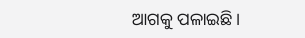ଆଗକୁ ପଳାଇଛି ।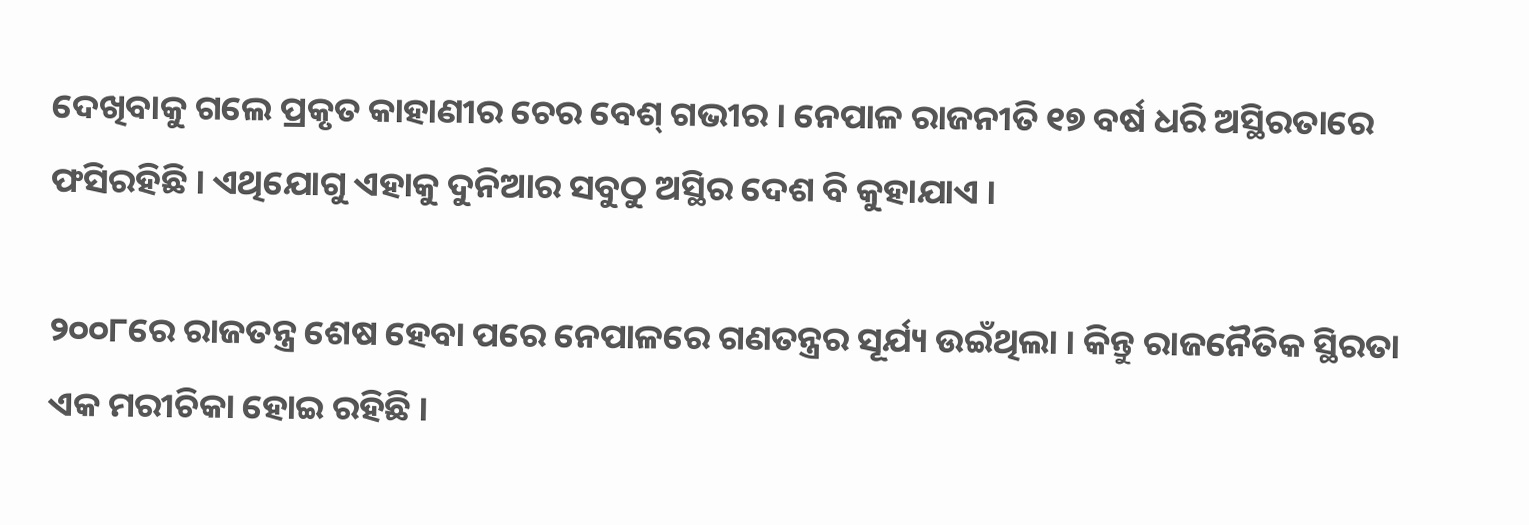ଦେଖିବାକୁ ଗଲେ ପ୍ରକୃତ କାହାଣୀର ଚେର ବେଶ୍‌ ଗଭୀର । ନେପାଳ ରାଜନୀତି ୧୭ ବର୍ଷ ଧରି ଅସ୍ଥିରତାରେ ଫସିରହିଛି । ଏଥିଯୋଗୁ ଏହାକୁ ଦୁନିଆର ସବୁଠୁ ଅସ୍ଥିର ଦେଶ ବି କୁହାଯାଏ ।

୨୦୦୮ରେ ରାଜତନ୍ତ୍ର ଶେଷ ହେବା ପରେ ନେପାଳରେ ଗଣତନ୍ତ୍ରର ସୂର୍ଯ୍ୟ ଉଇଁଥିଲା । କିନ୍ତୁ ରାଜନୈତିକ ସ୍ଥିରତା ଏକ ମରୀଚିକା ହୋଇ ରହିଛି ।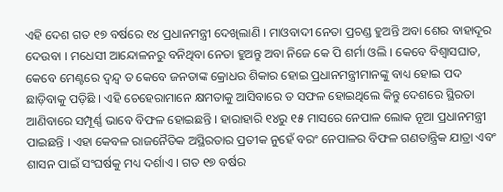ଏହି ଦେଶ ଗତ ୧୭ ବର୍ଷରେ ୧୪ ପ୍ରଧାନମନ୍ତ୍ରୀ ଦେଖିଲାଣି । ମାଓବାଦୀ ନେତା ପ୍ରଚଣ୍ଡ ହୁଅନ୍ତି ଅବା ଶେର ବାହାଦୂର ଦେଉବା । ମଧେସୀ ଆନ୍ଦୋଳନରୁ ବନିଥିବା ନେତା ହୁଅନ୍ତୁ ଅବା ନିଜେ କେ ପି ଶର୍ମା ଓଲି । କେବେ ବିଶ୍ୱାସଘାତ, କେବେ ମେଣ୍ଟରେ ଦ୍ୱନ୍ଦ୍ୱ ତ କେବେ ଜନତାଙ୍କ କ୍ରୋଧର ଶିକାର ହୋଇ ପ୍ରଧାନମନ୍ତ୍ରୀମାନଙ୍କୁ ବାଧ୍ୟ ହୋଇ ପଦ ଛାଡ଼ିବାକୁ ପଡ଼ିଛି । ଏହି ଚେହେରାମାନେ କ୍ଷମତାକୁ ଆସିବାରେ ତ ସଫଳ ହୋଇଥିଲେ କିନ୍ତୁ ଦେଶରେ ସ୍ଥିରତା ଆଣିବାରେ ସମ୍ପୂର୍ଣ୍ଣ ଭାବେ ବିଫଳ ହୋଇଛନ୍ତି । ହାରାହାରି ୧୪ରୁ ୧୫ ମାସରେ ନେପାଳ ଲୋକ ନୂଆ ପ୍ରଧାନମନ୍ତ୍ରୀ ପାଇଛନ୍ତି । ଏହା କେବଳ ରାଜନୈତିକ ଅସ୍ଥିରତାର ପ୍ରତୀକ ନୁହେଁ ବରଂ ନେପାଳର ବିଫଳ ଗଣତାନ୍ତ୍ରିକ ଯାତ୍ରା ଏବଂ ଶାସନ ପାଇଁ ସଂଘର୍ଷକୁ ମଧ୍ୟ ଦର୍ଶାଏ । ଗତ ୧୭ ବର୍ଷର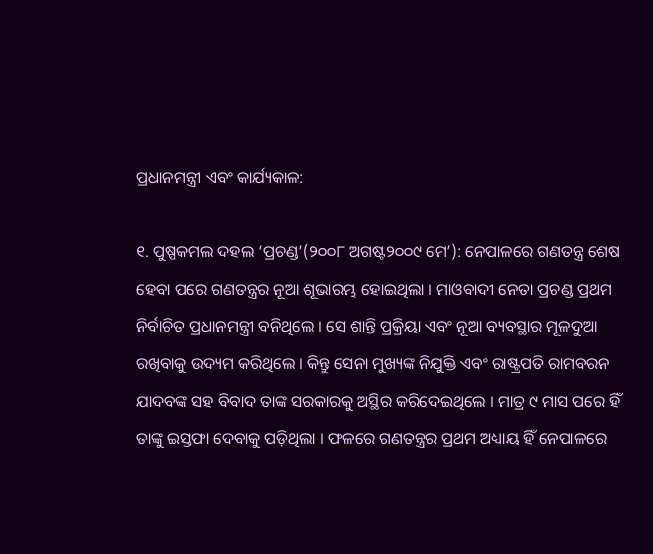ପ୍ରଧାନମନ୍ତ୍ରୀ ଏବଂ କାର୍ଯ୍ୟକାଳ:

୧. ପୁଷ୍ପକମଲ ଦହଲ ‘ପ୍ରଚଣ୍ଡ’(୨୦୦୮ ଅଗଷ୍ଟ୨୦୦୯ ମେ’): ନେପାଳରେ ଗଣତନ୍ତ୍ର ଶେଷ ହେବା ପରେ ଗଣତନ୍ତ୍ରର ନୂଆ ଶୂଭାରମ୍ଭ ହୋଇଥିଲା । ମାଓବାଦୀ ନେତା ପ୍ରଚଣ୍ଡ ପ୍ରଥମ ନିର୍ବାଚିତ ପ୍ରଧାନମନ୍ତ୍ରୀ ବନିଥିଲେ । ସେ ଶାନ୍ତି ପ୍ରକ୍ରିୟା ଏବଂ ନୂଆ ବ୍ୟବସ୍ଥାର ମୂଳଦୁଆ ରଖିବାକୁ ଉଦ୍ୟମ କରିଥିଲେ । କିନ୍ତୁ ସେନା ମୁଖ୍ୟଙ୍କ ନିଯୁକ୍ତି ଏବଂ ରାଷ୍ଟ୍ରପତି ରାମବରନ ଯାଦବଙ୍କ ସହ ବିବାଦ ତାଙ୍କ ସରକାରକୁ ଅସ୍ଥିର କରିଦେଇଥିଲେ । ମାତ୍ର ୯ ମାସ ପରେ ହିଁ ତାଙ୍କୁ ଇସ୍ତଫା ଦେବାକୁ ପଡ଼ିଥିଲା । ଫଳରେ ଗଣତନ୍ତ୍ରର ପ୍ରଥମ ଅଧ୍ୟାୟ ହିଁ ନେପାଳରେ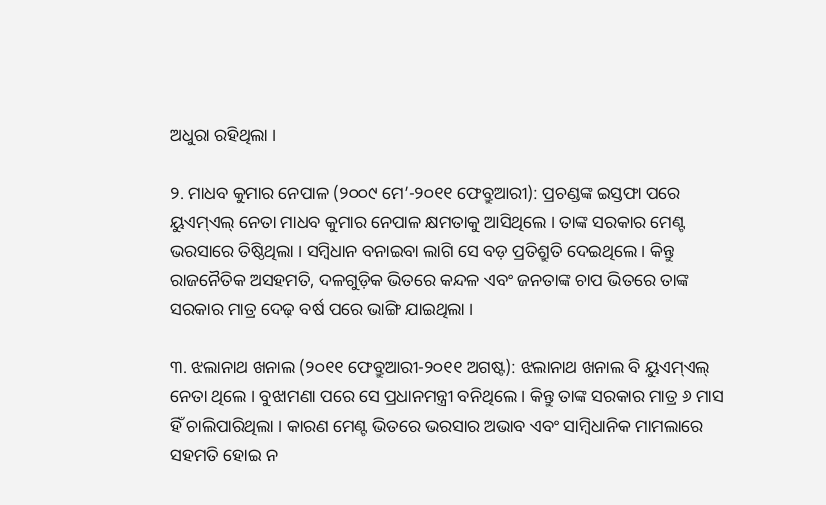ଅଧୁରା ରହିଥିଲା ।

୨. ମାଧବ କୁମାର ନେପାଳ (୨୦୦୯ ମେ’-୨୦୧୧ ଫେବ୍ରୁଆରୀ): ପ୍ରଚଣ୍ଡଙ୍କ ଇସ୍ତଫା ପରେ ୟୁଏମ୍‌ଏଲ୍‌ ନେତା ମାଧବ କୁମାର ନେପାଳ କ୍ଷମତାକୁ ଆସିଥିଲେ । ତାଙ୍କ ସରକାର ମେଣ୍ଟ ଭରସାରେ ତିଷ୍ଠିଥିଲା । ସମ୍ବିଧାନ ବନାଇବା ଲାଗି ସେ ବଡ଼ ପ୍ରତିଶ୍ରୁତି ଦେଇଥିଲେ । କିନ୍ତୁ ରାଜନୈତିକ ଅସହମତି, ଦଳଗୁଡ଼ିକ ଭିତରେ କନ୍ଦଳ ଏବଂ ଜନତାଙ୍କ ଚାପ ଭିତରେ ତାଙ୍କ ସରକାର ମାତ୍ର ଦେଢ଼ ବର୍ଷ ପରେ ଭାଙ୍ଗି ଯାଇଥିଲା ।

୩. ଝଲାନାଥ ଖନାଲ (୨୦୧୧ ଫେବ୍ରୁଆରୀ-୨୦୧୧ ଅଗଷ୍ଟ): ଝଲାନାଥ ଖନାଲ ବି ୟୁଏମ୍‌ଏଲ୍‌ ନେତା ଥିଲେ । ବୁଝାମଣା ପରେ ସେ ପ୍ରଧାନମନ୍ତ୍ରୀ ବନିଥିଲେ । କିନ୍ତୁ ତାଙ୍କ ସରକାର ମାତ୍ର ୬ ମାସ ହିଁ ଚାଲିପାରିଥିଲା । କାରଣ ମେଣ୍ଟ ଭିତରେ ଭରସାର ଅଭାବ ଏବଂ ସାମ୍ବିଧାନିକ ମାମଲାରେ ସହମତି ହୋଇ ନ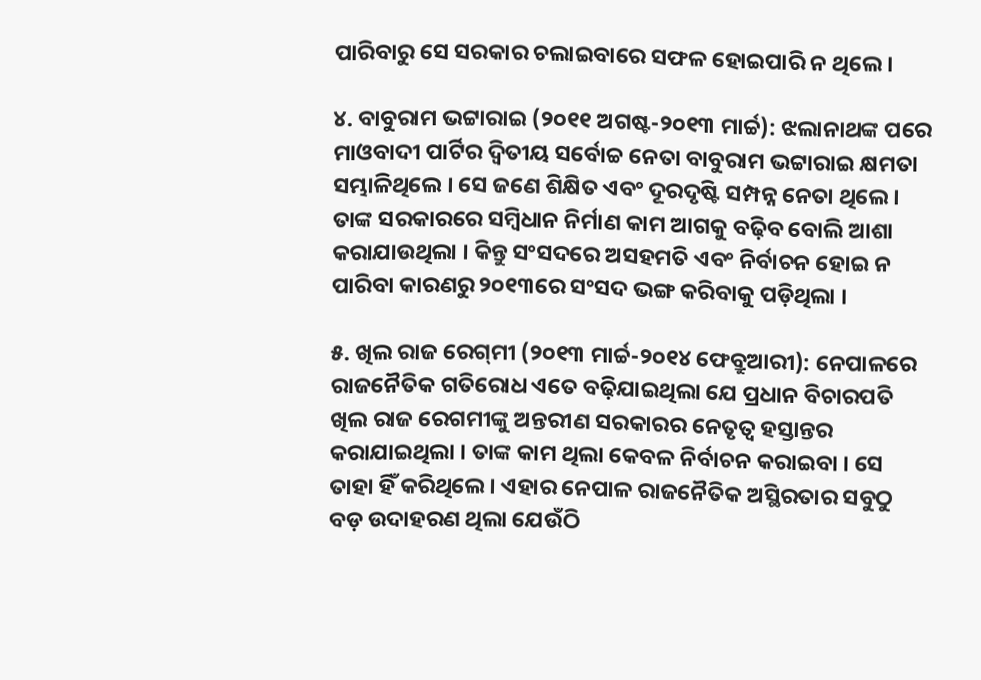ପାରିବାରୁ ସେ ସରକାର ଚଲାଇବାରେ ସଫଳ ହୋଇପାରି ନ ଥିଲେ ।

୪. ବାବୁରାମ ଭଟ୍ଟାରାଇ (୨୦୧୧ ଅଗଷ୍ଟ-୨୦୧୩ ମାର୍ଚ୍ଚ): ଝଲାନାଥଙ୍କ ପରେ ମାଓବାଦୀ ପାର୍ଟିର ଦ୍ୱିତୀୟ ସର୍ବୋଚ୍ଚ ନେତା ବାବୁରାମ ଭଟ୍ଟାରାଇ କ୍ଷମତା ସମ୍ଭାଳିଥିଲେ । ସେ ଜଣେ ଶିକ୍ଷିତ ଏବଂ ଦୂରଦୃଷ୍ଟି ସମ୍ପନ୍ନ ନେତା ଥିଲେ । ତାଙ୍କ ସରକାରରେ ସମ୍ବିଧାନ ନିର୍ମାଣ କାମ ଆଗକୁ ବଢ଼ିବ ବୋଲି ଆଶା କରାଯାଉଥିଲା । କିନ୍ତୁ ସଂସଦରେ ଅସହମତି ଏବଂ ନିର୍ବାଚନ ହୋଇ ନ ପାରିବା କାରଣରୁ ୨୦୧୩ରେ ସଂସଦ ଭଙ୍ଗ କରିବାକୁ ପଡ଼ିଥିଲା ।

୫. ଖିଲ ରାଜ ରେଗ୍‌ମୀ (୨୦୧୩ ମାର୍ଚ୍ଚ-୨୦୧୪ ଫେବ୍ରୁଆରୀ): ନେପାଳରେ ରାଜନୈତିକ ଗତିରୋଧ ଏତେ ବଢ଼ିଯାଇଥିଲା ଯେ ପ୍ରଧାନ ବିଚାରପତି ଖିଲ ରାଜ ରେଗମୀଙ୍କୁ ଅନ୍ତରୀଣ ସରକାରର ନେତୃତ୍ୱ ହସ୍ତାନ୍ତର କରାଯାଇଥିଲା । ତାଙ୍କ କାମ ଥିଲା କେବଳ ନିର୍ବାଚନ କରାଇବା । ସେ ତାହା ହିଁ କରିଥିଲେ । ଏହାର ନେପାଳ ରାଜନୈତିକ ଅସ୍ଥିରତାର ସବୁଠୁ ବଡ଼ ଉଦାହରଣ ଥିଲା ଯେଉଁଠି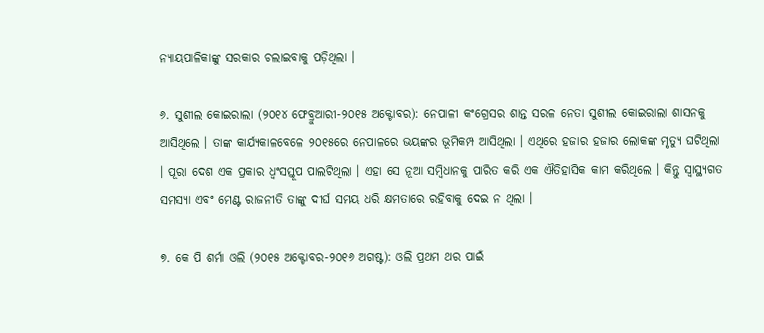ନ୍ୟାୟପାଳିକାଙ୍କୁ ସରକାର ଚଲାଇବାକୁ ପଡ଼ିଥିଲା ।

୬. ସୁଶୀଲ କୋଇରାଲା (୨୦୧୪ ଫେବ୍ରୁଆରୀ-୨୦୧୫ ଅକ୍ଟୋବର): ନେପାଳୀ କଂଗ୍ରେସର ଶାନ୍ତ ସରଳ ନେତା ସୁଶୀଲ କୋଇରାଲା ଶାସନକୁ ଆସିଥିଲେ । ତାଙ୍କ କାର୍ଯ୍ୟକାଳବେଳେ ୨୦୧୫ରେ ନେପାଳରେ ଭୟଙ୍କର ଭୂମିକମ୍ପ ଆସିଥିଲା । ଏଥିରେ ହଜାର ହଜାର ଲୋକଙ୍କ ମୃତ୍ୟୁ ଘଟିଥିଲା । ପୂରା ଦେଶ ଏକ ପ୍ରକାର ଧ୍ୱଂସସ୍ତୂପ ପାଲଟିଥିଲା । ଏହା ସେ ନୂଆ ସମ୍ବିଧାନକୁ ପାରିତ କରି ଏକ ଐତିହାସିକ କାମ କରିଥିଲେ । କିନ୍ତୁ ସ୍ୱାସ୍ଥ୍ୟଗତ ସମସ୍ୟା ଏବଂ ମେଣ୍ଟ ରାଜନୀତି ତାଙ୍କୁ ଦୀର୍ଘ ସମୟ ଧରି କ୍ଷମତାରେ ରହିବାକୁ ଦେଇ ନ ଥିଲା ।

୭. କେ ପି ଶର୍ମା ଓଲି (୨୦୧୫ ଅକ୍ଟୋବର-୨୦୧୬ ଅଗଷ୍ଟ): ଓଲି ପ୍ରଥମ ଥର ପାଇଁ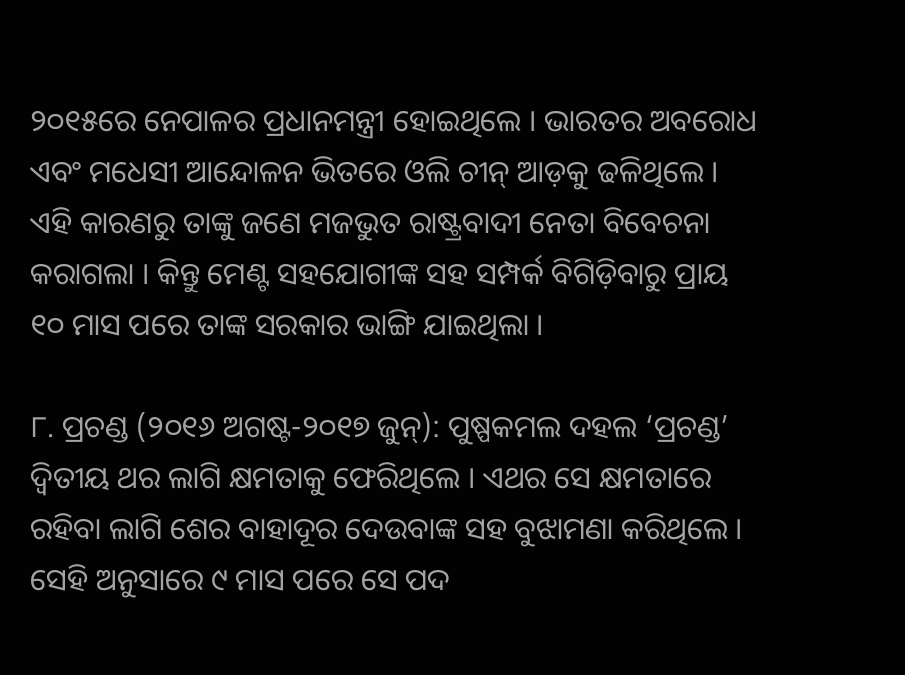୨୦୧୫ରେ ନେପାଳର ପ୍ରଧାନମନ୍ତ୍ରୀ ହୋଇଥିଲେ । ଭାରତର ଅବରୋଧ ଏବଂ ମଧେସୀ ଆନ୍ଦୋଳନ ଭିତରେ ଓଲି ଚୀନ୍‌ ଆଡ଼କୁ ଢଳିଥିଲେ । ଏହି କାରଣରୁ ତାଙ୍କୁ ଜଣେ ମଜଭୁତ ରାଷ୍ଟ୍ରବାଦୀ ନେତା ବିବେଚନା କରାଗଲା । କିନ୍ତୁ ମେଣ୍ଟ ସହଯୋଗୀଙ୍କ ସହ ସମ୍ପର୍କ ବିଗିଡ଼ିବାରୁ ପ୍ରାୟ ୧୦ ମାସ ପରେ ତାଙ୍କ ସରକାର ଭାଙ୍ଗି ଯାଇଥିଲା ।

୮. ପ୍ରଚଣ୍ଡ (୨୦୧୬ ଅଗଷ୍ଟ-୨୦୧୭ ଜୁନ୍‌): ପୁଷ୍ପକମଲ ଦହଲ ‘ପ୍ରଚଣ୍ଡ’ ଦ୍ୱିତୀୟ ଥର ଲାଗି କ୍ଷମତାକୁ ଫେରିଥିଲେ । ଏଥର ସେ କ୍ଷମତାରେ ରହିବା ଲାଗି ଶେର ବାହାଦୂର ଦେଉବାଙ୍କ ସହ ବୁଝାମଣା କରିଥିଲେ । ସେହି ଅନୁସାରେ ୯ ମାସ ପରେ ସେ ପଦ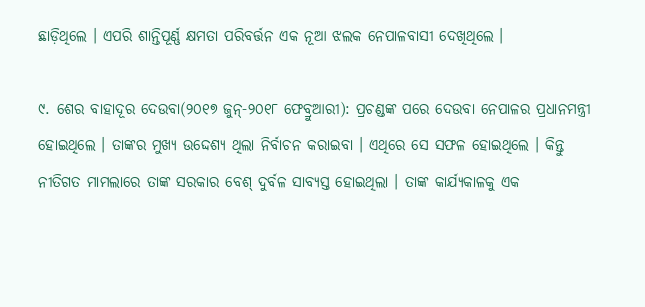ଛାଡ଼ିଥିଲେ । ଏପରି ଶାନ୍ତିପୂର୍ଣ୍ଣ କ୍ଷମତା ପରିବର୍ତ୍ତନ ଏକ ନୂଆ ଝଲକ ନେପାଳବାସୀ ଦେଖିଥିଲେ ।

୯. ଶେର ବାହାଦୂର ଦେଉବା(୨୦୧୭ ଜୁନ୍‌-୨୦୧୮ ଫେବ୍ରୁଆରୀ): ପ୍ରଚଣ୍ଡଙ୍କ ପରେ ଦେଉବା ନେପାଳର ପ୍ରଧାନମନ୍ତ୍ରୀ ହୋଇଥିଲେ । ତାଙ୍କର ମୁଖ୍ୟ ଉଦ୍ଦେଶ୍ୟ ଥିଲା ନିର୍ବାଚନ କରାଇବା । ଏଥିରେ ସେ ସଫଳ ହୋଇଥିଲେ । କିନ୍ତୁ ନୀତିଗତ ମାମଲାରେ ତାଙ୍କ ସରକାର ବେଶ୍‌ ଦୁର୍ବଳ ସାବ୍ୟସ୍ତ ହୋଇଥିଲା । ତାଙ୍କ କାର୍ଯ୍ୟକାଳକୁ ଏକ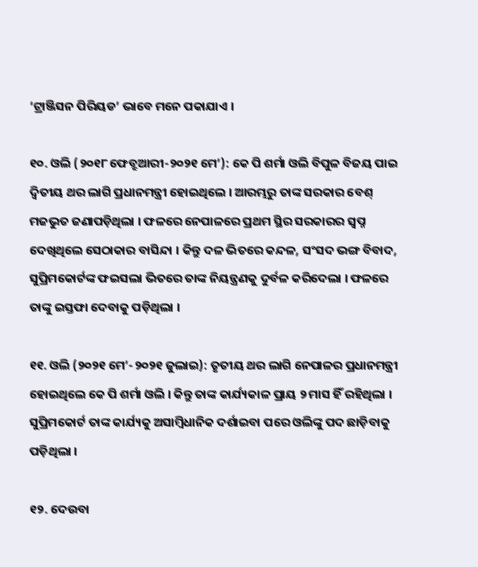‘ଟ୍ରାଞ୍ଜିସନ ପିରିୟଡ’ ଭାବେ ମନେ ପକାଯାଏ ।

୧୦. ଓଲି (୨୦୧୮ ଫେବ୍ରୁଆରୀ-୨୦୨୧ ମେ’): କେ ପି ଶର୍ମା ଓଲି ବିପୁଳ ବିଜୟ ପାଇ ଦ୍ୱିତୀୟ ଥର ଲାଗି ପ୍ରଧାନମନ୍ତ୍ରୀ ହୋଇଥିଲେ । ଆରମ୍ଭରୁ ତାଙ୍କ ସରକାର ବେଶ୍‌ ମଜଭୁତ ଜଣାପଡ଼ିଥିଲା । ଫଳରେ ନେପାଳରେ ପ୍ରଥମ ସ୍ଥିର ସରକାରର ସ୍ୱପ୍ନ ଦେଖିଥିଲେ ସେଠାକାର ବାସିନ୍ଦା । କିନ୍ତୁ ଦଳ ଭିତରେ କନ୍ଦଳ, ସଂସଦ ଭଙ୍ଗ ବିବାଦ, ସୁପ୍ରିମକୋର୍ଟଙ୍କ ଫଇସଲା ଭିତରେ ତାଙ୍କ ନିୟନ୍ତ୍ରଣକୁ ଦୁର୍ବଳ କରିଦେଲା । ଫଳରେ ତାଙ୍କୁ ଇସ୍ତଫା ଦେବାକୁ ପଡ଼ିଥିଲା ।

୧୧. ଓଲି (୨୦୨୧ ମେ’-୨୦୨୧ ଜୁଲାଇ): ତୃତୀୟ ଥର ଲାଗି ନେପାଳର ପ୍ରଧାନମନ୍ତ୍ରୀ ହୋଇଥିଲେ କେ ପି ଶର୍ମା ଓଲି । କିନ୍ତୁ ତାଙ୍କ କାର୍ଯ୍ୟକାଳ ପ୍ରାୟ ୨ ମାସ ହିଁ ରହିଥିଲା । ସୁପ୍ରିମକୋର୍ଟ ତାଙ୍କ କାର୍ଯ୍ୟକୁ ଅସାମ୍ବିଧାନିକ ଦର୍ଶାଇବା ପରେ ଓଲିଙ୍କୁ ପଦ ଛାଡ଼ିବାକୁ ପଡ଼ିଥିଲା ।

୧୨. ଦେଉବା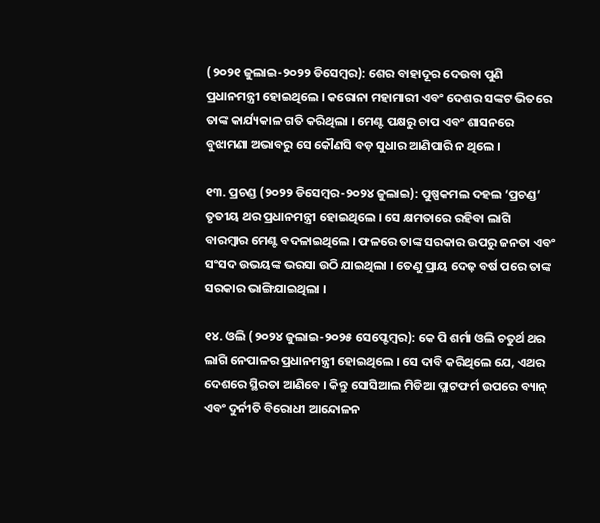(୨୦୨୧ ଜୁଲାଇ-୨୦୨୨ ଡିସେମ୍ବର): ଶେର ବାହାଦୂର ଦେଉବା ପୁଣି ପ୍ରଧାନମନ୍ତ୍ରୀ ହୋଇଥିଲେ । କରୋନା ମହାମାରୀ ଏବଂ ଦେଶର ସଙ୍କଟ ଭିତରେ ତାଙ୍କ କାର୍ଯ୍ୟକାଳ ଗତି କରିଥିଲା । ମେଣ୍ଟ ପକ୍ଷରୁ ଚାପ ଏବଂ ଶାସନରେ ବୁଝାମଣା ଅଭାବରୁ ସେ କୌଣସି ବଡ଼ ସୁଧାର ଆଣିପାରି ନ ଥିଲେ ।

୧୩. ପ୍ରଚଣ୍ଡ (୨୦୨୨ ଡିସେମ୍ବର-୨୦୨୪ ଜୁଲାଇ): ପୁଷ୍ପକମଲ ଦହଲ ‘ପ୍ରଚଣ୍ଡ’ ତୃତୀୟ ଥର ପ୍ରଧାନମନ୍ତ୍ରୀ ହୋଇଥିଲେ । ସେ କ୍ଷମତାରେ ରହିବା ଲାଗି ବାରମ୍ବାର ମେଣ୍ଟ ବଦଳାଇଥିଲେ । ଫଳରେ ତାଙ୍କ ସରକାର ଉପରୁ ଜନତା ଏବଂ ସଂସଦ ଉଭୟଙ୍କ ଭରସା ଉଠି ଯାଇଥିଲା । ତେଣୁ ପ୍ରାୟ ଦେଢ଼ ବର୍ଷ ପରେ ତାଙ୍କ ସରକାର ଭାଙ୍ଗିଯାଇଥିଲା ।

୧୪. ଓଲି (୨୦୨୪ ଜୁଲାଇ-୨୦୨୫ ସେପ୍ଟେମ୍ବର): କେ ପି ଶର୍ମା ଓଲି ଚତୁର୍ଥ ଥର ଲାଗି ନେପାଳର ପ୍ରଧାନମନ୍ତ୍ରୀ ହୋଇଥିଲେ । ସେ ଦାବି କରିଥିଲେ ଯେ, ଏଥର ଦେଶରେ ସ୍ଥିରତା ଆଣିବେ । କିନ୍ତୁ ସୋସିଆଲ ମିଡିଆ ପ୍ଲାଟଫର୍ମ ଉପରେ ବ୍ୟାନ୍‌ ଏବଂ ଦୁର୍ନୀତି ବିରୋଧୀ ଆନ୍ଦୋଳନ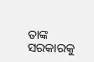ତାଙ୍କ ସରକାରକୁ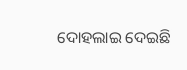ଦୋହଲାଇ ଦେଇଛି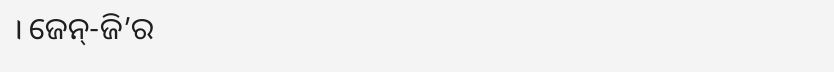। ଜେନ୍‌-ଜି’ର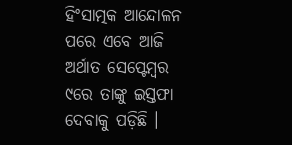ହିଂସାତ୍ମକ ଆନ୍ଦୋଳନ ପରେ ଏବେ ଆଜି ଅର୍ଥାତ ସେପ୍ଟେମ୍ବର ୯ରେ ତାଙ୍କୁ ଇସ୍ତଫା ଦେବାକୁ ପଡ଼ିଛି ।